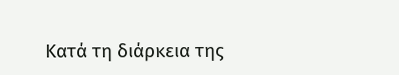Κατά τη διάρκεια της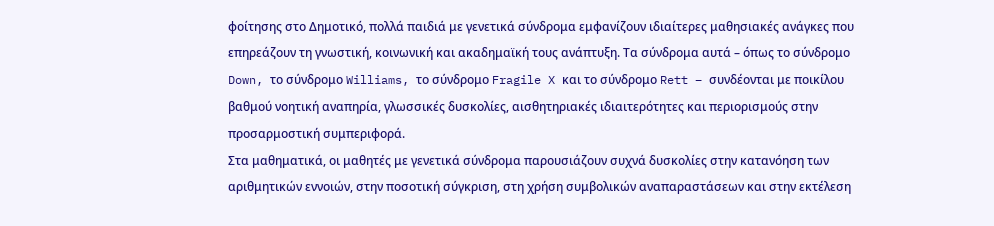φοίτησης στο Δημοτικό, πολλά παιδιά με γενετικά σύνδρομα εμφανίζουν ιδιαίτερες μαθησιακές ανάγκες που επηρεάζουν τη γνωστική, κοινωνική και ακαδημαϊκή τους ανάπτυξη. Τα σύνδρομα αυτά – όπως το σύνδρομο Down, το σύνδρομο Williams, το σύνδρομο Fragile X και το σύνδρομο Rett – συνδέονται με ποικίλου βαθμού νοητική αναπηρία, γλωσσικές δυσκολίες, αισθητηριακές ιδιαιτερότητες και περιορισμούς στην προσαρμοστική συμπεριφορά.
Στα μαθηματικά, οι μαθητές με γενετικά σύνδρομα παρουσιάζουν συχνά δυσκολίες στην κατανόηση των αριθμητικών εννοιών, στην ποσοτική σύγκριση, στη χρήση συμβολικών αναπαραστάσεων και στην εκτέλεση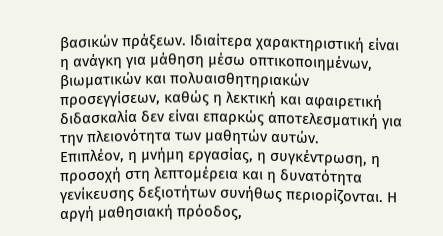βασικών πράξεων. Ιδιαίτερα χαρακτηριστική είναι η ανάγκη για μάθηση μέσω οπτικοποιημένων, βιωματικών και πολυαισθητηριακών προσεγγίσεων, καθώς η λεκτική και αφαιρετική διδασκαλία δεν είναι επαρκώς αποτελεσματική για την πλειονότητα των μαθητών αυτών.
Επιπλέον, η μνήμη εργασίας, η συγκέντρωση, η προσοχή στη λεπτομέρεια και η δυνατότητα γενίκευσης δεξιοτήτων συνήθως περιορίζονται. Η αργή μαθησιακή πρόοδος,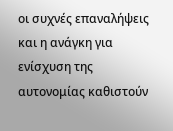οι συχνές επαναλήψεις και η ανάγκη για ενίσχυση της αυτονομίας καθιστούν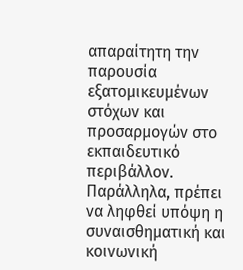απαραίτητη την παρουσία εξατομικευμένων στόχων και προσαρμογών στο εκπαιδευτικό περιβάλλον. Παράλληλα, πρέπει να ληφθεί υπόψη η συναισθηματική και κοινωνική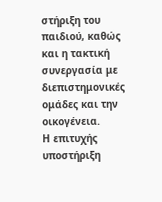στήριξη του παιδιού, καθώς και η τακτική συνεργασία με διεπιστημονικές ομάδες και την οικογένεια.
Η επιτυχής υποστήριξη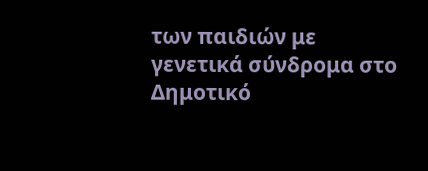των παιδιών με γενετικά σύνδρομα στο Δημοτικό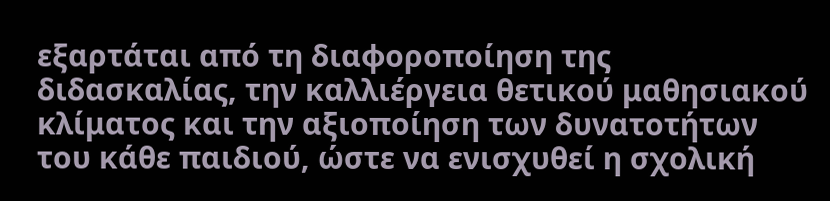εξαρτάται από τη διαφοροποίηση της διδασκαλίας, την καλλιέργεια θετικού μαθησιακού κλίματος και την αξιοποίηση των δυνατοτήτων του κάθε παιδιού, ώστε να ενισχυθεί η σχολική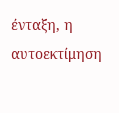ένταξη, η αυτοεκτίμηση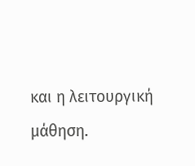και η λειτουργική μάθηση.